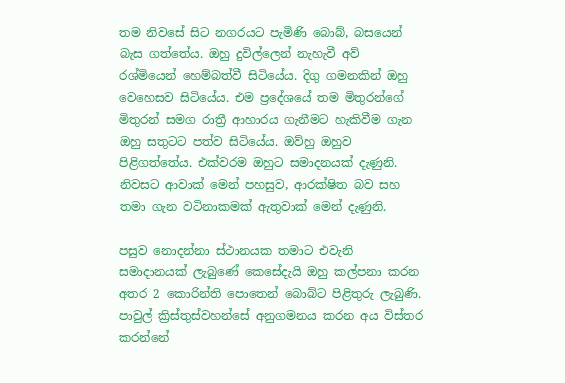තම නිවසේ සිට නගරයට පැමිණි බොබ්, බසයෙන්  බැස ගත්තේය. ඔහු දුවිල්ලෙන් නැහැවී අව් රශ්මියෙන් හෙම්බත්වී සිටියේය. දිගු ගමනකින් ඔහු වෙහෙසව සිටියේය. එම ප්‍රදේශයේ තම මිතුරන්ගේ මිතුරන් සමග රාත්‍රී ආහාරය ගැනීමට හැකිවීම ගැන ඔහු සතුටට පත්ව සිටියේය. ඔව්හු ඔහුව පිළිගත්තේය. එක්වරම ඔහුට සමාදනයක් දැණුනි. නිවසට ආවාක් මෙන් පහසුව, ආරක්ෂිත බව සහ තමා ගැන වටිනාකමක් ඇතුවාක් මෙන් දැණුනි.

පසුව නොදන්නා ස්ථානයක තමාට එවැනි සමාදානයක් ලැබුණේ කෙසේදැයි ඔහු කල්පනා කරන අතර 2 කොරින්ති පොතෙන් බොබ්ට පිළිතුරු ලැබුණි. පාවුල් ක්‍රිස්තුස්වහන්සේ අනුගමනය කරන අය විස්තර කරන්නේ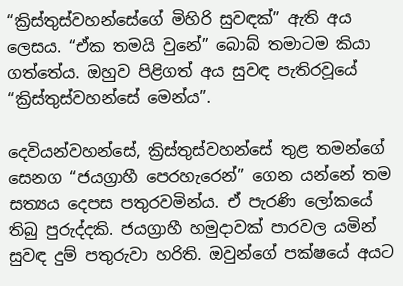“ක්‍රිස්තුස්වහන්සේගේ මිහිරි සුවඳක්” ඇති අය ලෙසය. “ඒක තමයි වුනේ” බොබ් තමාටම කියා ගත්තේය. ඔහුව පිළිගත් අය සුවඳ පැතිරවූයේ “ක්‍රිස්තුස්වහන්සේ මෙන්ය”.

දෙවියන්වහන්සේ, ක්‍රිස්තුස්වහන්සේ තුළ තමන්ගේ සෙනග “ජයග්‍රාහී පෙරහැරෙන්” ගෙන යන්නේ තම සත්‍යය දෙපස පතුරවමින්ය. ඒ පැරණි ලෝකයේ තිබු පුරුද්දකි. ජයග්‍රාහී හමුදාවක් පාරවල යමින් සුවඳ දුම් පතුරුවා හරිති. ඔවුන්ගේ පක්ෂයේ අයට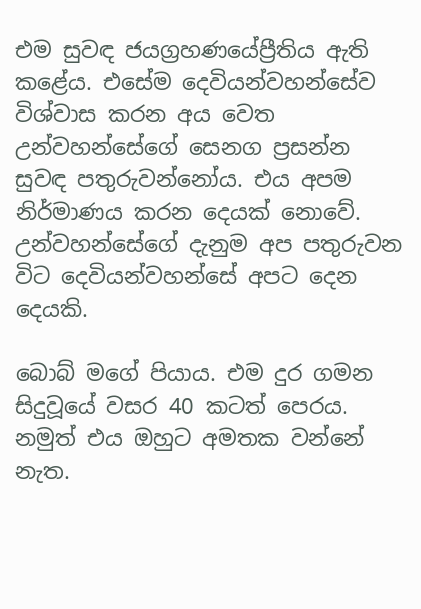එම සුවඳ ජයග්‍රහණයේප්‍රීතිය ඇති කළේය. එසේම දෙවියන්වහන්සේව විශ්වාස කරන අය වෙත උන්වහන්සේගේ සෙනග ප්‍රසන්න සුවඳ පතුරුවන්නෝය. එය අපම නිර්මාණය කරන දෙයක් නොවේ. උන්වහන්සේගේ දැනුම අප පතුරුවන විට දෙවියන්වහන්සේ අපට දෙන දෙයකි.

බොබ් මගේ පියාය. එම දුර ගමන සිදුවූයේ වසර 40 කටත් පෙරය. නමුත් එය ඔහුට අමතක වන්නේ නැත.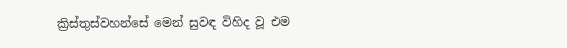ක්‍රිස්තුස්වහන්සේ මෙන් සුවඳ විහිද වූ එම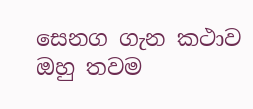සෙනග ගැන කථාව ඔහු තවම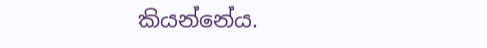කියන්නේය.